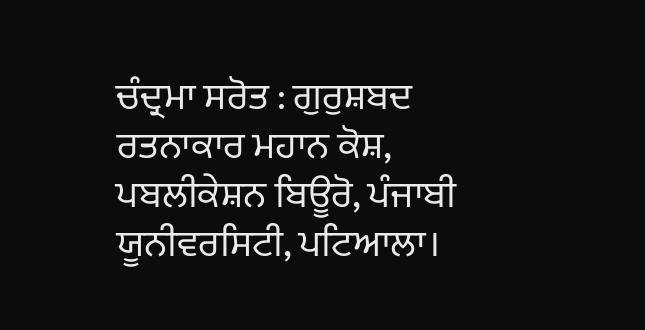ਚੰਦ੍ਰਮਾ ਸਰੋਤ : ਗੁਰੁਸ਼ਬਦ ਰਤਨਾਕਾਰ ਮਹਾਨ ਕੋਸ਼, ਪਬਲੀਕੇਸ਼ਨ ਬਿਊਰੋ, ਪੰਜਾਬੀ ਯੂਨੀਵਰਸਿਟੀ, ਪਟਿਆਲਾ।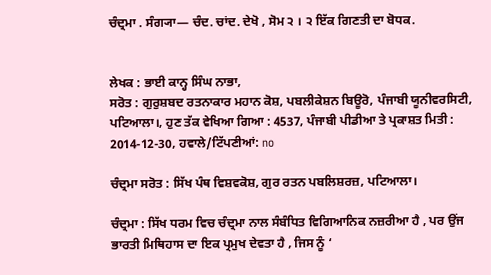ਚੰਦ੍ਰਮਾ . ਸੰਗ੍ਯਾ— ਚੰਦ. ਚਾਂਦ. ਦੇਖੋ , ਸੋਮ ੨ । ੨ ਇੱਕ ਗਿਣਤੀ ਦਾ ਬੋਧਕ.


ਲੇਖਕ : ਭਾਈ ਕਾਨ੍ਹ ਸਿੰਘ ਨਾਭਾ,
ਸਰੋਤ : ਗੁਰੁਸ਼ਬਦ ਰਤਨਾਕਾਰ ਮਹਾਨ ਕੋਸ਼, ਪਬਲੀਕੇਸ਼ਨ ਬਿਊਰੋ, ਪੰਜਾਬੀ ਯੂਨੀਵਰਸਿਟੀ, ਪਟਿਆਲਾ।, ਹੁਣ ਤੱਕ ਵੇਖਿਆ ਗਿਆ : 4537, ਪੰਜਾਬੀ ਪੀਡੀਆ ਤੇ ਪ੍ਰਕਾਸ਼ਤ ਮਿਤੀ : 2014-12-30, ਹਵਾਲੇ/ਟਿੱਪਣੀਆਂ: no

ਚੰਦ੍ਰਮਾ ਸਰੋਤ : ਸਿੱਖ ਪੰਥ ਵਿਸ਼ਵਕੋਸ਼, ਗੁਰ ਰਤਨ ਪਬਲਿਸ਼ਰਜ਼, ਪਟਿਆਲਾ।

ਚੰਦ੍ਰਮਾ : ਸਿੱਖ ਧਰਮ ਵਿਚ ਚੰਦ੍ਰਮਾ ਨਾਲ ਸੰਬੰਧਿਤ ਵਿਗਿਆਨਿਕ ਨਜ਼ਰੀਆ ਹੈ , ਪਰ ਉਂਜ ਭਾਰਤੀ ਮਿਥਿਹਾਸ ਦਾ ਇਕ ਪ੍ਰਮੁਖ ਦੇਵਤਾ ਹੈ , ਜਿਸ ਨੂੰ ‘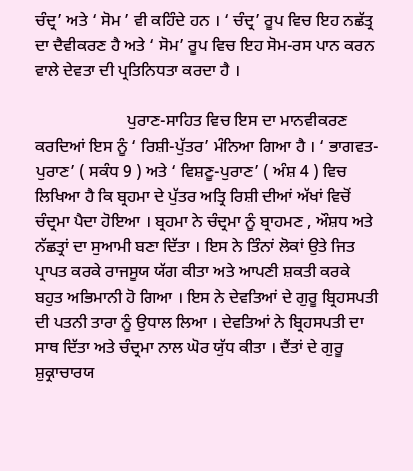ਚੰਦ੍ਰ’ ਅਤੇ ‘ ਸੋਮ ’ ਵੀ ਕਹਿੰਦੇ ਹਨ । ‘ ਚੰਦ੍ਰ’ ਰੂਪ ਵਿਚ ਇਹ ਨਛੱਤ੍ਰ ਦਾ ਦੈਵੀਕਰਣ ਹੈ ਅਤੇ ‘ ਸੋਮ’ ਰੂਪ ਵਿਚ ਇਹ ਸੋਮ-ਰਸ ਪਾਨ ਕਰਨ ਵਾਲੇ ਦੇਵਤਾ ਦੀ ਪ੍ਰਤਿਨਿਧਤਾ ਕਰਦਾ ਹੈ ।

                      ਪੁਰਾਣ-ਸਾਹਿਤ ਵਿਚ ਇਸ ਦਾ ਮਾਨਵੀਕਰਣ ਕਰਦਿਆਂ ਇਸ ਨੂੰ ‘ ਰਿਸ਼ੀ-ਪੁੱਤਰ’ ਮੰਨਿਆ ਗਿਆ ਹੈ । ‘ ਭਾਗਵਤ-ਪੁਰਾਣ’ ( ਸਕੰਧ 9 ) ਅਤੇ ‘ ਵਿਸ਼ਣੂ-ਪੁਰਾਣ’ ( ਅੰਸ਼ 4 ) ਵਿਚ ਲਿਖਿਆ ਹੈ ਕਿ ਬ੍ਰਹਮਾ ਦੇ ਪੁੱਤਰ ਅਤ੍ਰਿ ਰਿਸ਼ੀ ਦੀਆਂ ਅੱਖਾਂ ਵਿਚੋਂ ਚੰਦ੍ਰਮਾ ਪੈਦਾ ਹੋਇਆ । ਬ੍ਰਹਮਾ ਨੇ ਚੰਦ੍ਰਮਾ ਨੂੰ ਬ੍ਰਾਹਮਣ , ਔਸ਼ਧ ਅਤੇ ਨੱਛਤ੍ਰਾਂ ਦਾ ਸੁਆਮੀ ਬਣਾ ਦਿੱਤਾ । ਇਸ ਨੇ ਤਿੰਨਾਂ ਲੋਕਾਂ ਉਤੇ ਜਿਤ ਪ੍ਰਾਪਤ ਕਰਕੇ ਰਾਜਸੂਯ ਯੱਗ ਕੀਤਾ ਅਤੇ ਆਪਣੀ ਸ਼ਕਤੀ ਕਰਕੇ ਬਹੁਤ ਅਭਿਮਾਨੀ ਹੋ ਗਿਆ । ਇਸ ਨੇ ਦੇਵਤਿਆਂ ਦੇ ਗੁਰੂ ਬ੍ਰਿਹਸਪਤੀ ਦੀ ਪਤਨੀ ਤਾਰਾ ਨੂੰ ਉਧਾਲ ਲਿਆ । ਦੇਵਤਿਆਂ ਨੇ ਬ੍ਰਿਹਸਪਤੀ ਦਾ ਸਾਥ ਦਿੱਤਾ ਅਤੇ ਚੰਦ੍ਰਮਾ ਨਾਲ ਘੋਰ ਯੁੱਧ ਕੀਤਾ । ਦੈਂਤਾਂ ਦੇ ਗੁਰੂ ਸ਼ੁਕ੍ਰਾਚਾਰਯ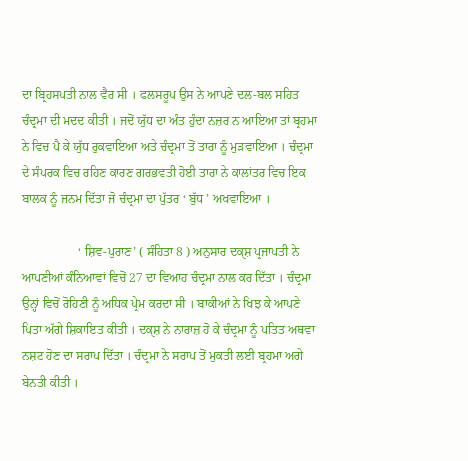ਦਾ ਬ੍ਰਿਹਸਪਤੀ ਨਾਲ ਵੈਰ ਸੀ । ਫਲਸਰੂਪ ਉਸ ਨੇ ਆਪਣੇ ਦਲ-ਬਲ ਸਹਿਤ ਚੰਦ੍ਰਮਾ ਦੀ ਮਦਦ ਕੀਤੀ । ਜਦੋਂ ਯੁੱਧ ਦਾ ਅੰਤ ਹੁੰਦਾ ਨਜ਼ਰ ਨ ਆਇਆ ਤਾਂ ਬ੍ਰਹਮਾ ਨੇ ਵਿਚ ਪੈ ਕੇ ਯੁੱਧ ਰੁਕਵਾਇਆ ਅਤੇ ਚੰਦ੍ਰਮਾ ਤੋਂ ਤਾਰਾ ਨੂੰ ਮੁੜਵਾਇਆ । ਚੰਦ੍ਰਮਾ ਦੇ ਸੰਪਰਕ ਵਿਚ ਰਹਿਣ ਕਾਰਣ ਗਰਭਵਤੀ ਹੋਈ ਤਾਰਾ ਨੇ ਕਾਲਾਂਤਰ ਵਿਚ ਇਕ ਬਾਲਕ ਨੂੰ ਜਨਮ ਦਿੱਤਾ ਜੋ ਚੰਦ੍ਰਮਾ ਦਾ ਪੁੱਤਰ ‘ ਬੁੱਧ ’ ਅਖਵਾਇਆ ।

                  ‘ ਸ਼ਿਵ-ਪੁਰਾਣ’ ( ਸੰਹਿਤਾ 8 ) ਅਨੁਸਾਰ ਦਕੑਸ਼ ਪ੍ਰਜਾਪਤੀ ਨੇ ਆਪਣੀਆਂ ਕੰਨਿਆਵਾਂ ਵਿਚੋਂ 27 ਦਾ ਵਿਆਹ ਚੰਦ੍ਰਮਾ ਨਾਲ ਕਰ ਦਿੱਤਾ । ਚੰਦ੍ਰਮਾ ਉਨ੍ਹਾਂ ਵਿਚੋਂ ਰੋਹਿਣੀ ਨੂੰ ਅਧਿਕ ਪ੍ਰੇਮ ਕਰਦਾ ਸੀ । ਬਾਕੀਆਂ ਨੇ ਖਿਝ ਕੇ ਆਪਣੇ ਪਿਤਾ ਅੱਗੇ ਸ਼ਿਕਾਇਤ ਕੀਤੀ । ਦਕੑਸ਼ ਨੇ ਨਾਰਾਜ਼ ਹੋ ਕੇ ਚੰਦ੍ਰਮਾ ਨੂੰ ਪਤਿਤ ਅਥਵਾ ਨਸ਼ਟ ਹੋਣ ਦਾ ਸਰਾਪ ਦਿੱਤਾ । ਚੰਦ੍ਰਮਾ ਨੇ ਸਰਾਪ ਤੋਂ ਮੁਕਤੀ ਲਈ ਬ੍ਰਹਮਾ ਅਗੇ ਬੇਨਤੀ ਕੀਤੀ ।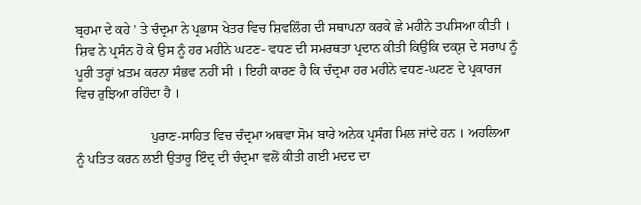ਬ੍ਰਹਮਾ ਦੇ ਕਹੇ ’ ਤੇ ਚੰਦ੍ਰਮਾ ਨੇ ਪ੍ਰਭਾਸ ਖੇਤਰ ਵਿਚ ਸ਼ਿਵਲਿੰਗ ਦੀ ਸਥਾਪਨਾ ਕਰਕੇ ਛੇ ਮਹੀਨੇ ਤਪਸਿਆ ਕੀਤੀ । ਸ਼ਿਵ ਨੇ ਪ੍ਰਸੰਨ ਹੋ ਕੇ ਉਸ ਨੂੰ ਹਰ ਮਹੀਨੇ ਘਟਣ- ਵਧਣ ਦੀ ਸਮਰਥਤਾ ਪ੍ਰਦਾਨ ਕੀਤੀ ਕਿਉਂਕਿ ਦਕੑਸ਼ ਦੇ ਸਰਾਪ ਨੂੰ ਪੂਰੀ ਤਰ੍ਹਾਂ ਖ਼ਤਮ ਕਰਨਾ ਸੰਭਵ ਨਹੀਂ ਸੀ । ਇਹੀ ਕਾਰਣ ਹੈ ਕਿ ਚੰਦ੍ਰਮਾ ਹਰ ਮਹੀਨੇ ਵਧਣ-ਘਟਣ ਦੇ ਪ੍ਰਕਾਰਜ ਵਿਚ ਰੁਝਿਆ ਰਹਿੰਦਾ ਹੈ ।

                      ਪੁਰਾਣ-ਸਾਹਿਤ ਵਿਚ ਚੰਦ੍ਰਮਾ ਅਥਵਾ ਸੋਮ ਬਾਰੇ ਅਨੇਕ ਪ੍ਰਸੰਗ ਮਿਲ ਜਾਂਦੇ ਹਨ । ਅਹਲਿਆ ਨੂੰ ਪਤਿਤ ਕਰਨ ਲਈ ਉਤਾਰੂ ਇੰਦ੍ਰ ਦੀ ਚੰਦ੍ਰਮਾ ਵਲੋਂ ਕੀਤੀ ਗਈ ਮਦਦ ਦਾ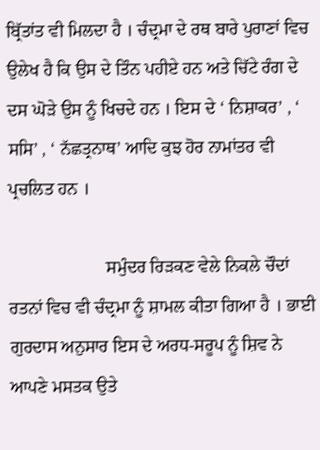ਬ੍ਰਿੱਤਾਂਤ ਵੀ ਮਿਲਦਾ ਹੈ । ਚੰਦ੍ਰਮਾ ਦੇ ਰਥ ਬਾਰੇ ਪੁਰਾਣਾਂ ਵਿਚ ਉਲੇਖ ਹੈ ਕਿ ਉਸ ਦੇ ਤਿੰਨ ਪਹੀਏ ਹਨ ਅਤੇ ਚਿੱਟੇ ਰੰਗ ਦੇ ਦਸ ਘੋੜੇ ਉਸ ਨੂੰ ਖਿਚਦੇ ਹਨ । ਇਸ ਦੇ ‘ ਨਿਸ਼ਾਕਰ’ , ‘ ਸਸਿ’ , ‘ ਨੱਛਤ੍ਰਨਾਥ’ ਆਦਿ ਕੁਝ ਹੋਰ ਨਾਮਾਂਤਰ ਵੀ ਪ੍ਰਚਲਿਤ ਹਨ ।

                      ਸਮੁੰਦਰ ਰਿੜਕਣ ਵੇਲੇ ਨਿਕਲੇ ਚੌਦਾਂ ਰਤਨਾਂ ਵਿਚ ਵੀ ਚੰਦ੍ਰਮਾ ਨੂੰ ਸ਼ਾਮਲ ਕੀਤਾ ਗਿਆ ਹੈ । ਭਾਈ ਗੁਰਦਾਸ ਅਨੁਸਾਰ ਇਸ ਦੇ ਅਰਧ-ਸਰੂਪ ਨੂੰ ਸ਼ਿਵ ਨੇ ਆਪਣੇ ਮਸਤਕ ਉਤੇ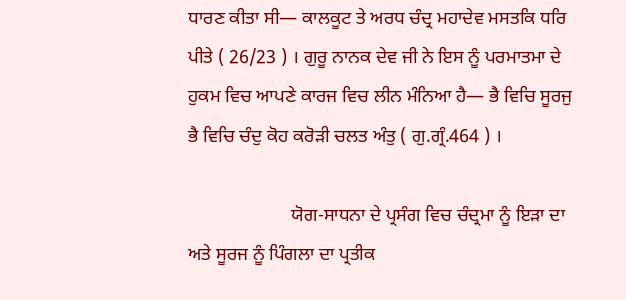ਧਾਰਣ ਕੀਤਾ ਸੀ— ਕਾਲਕੂਟ ਤੇ ਅਰਧ ਚੰਦ੍ਰ ਮਹਾਦੇਵ ਮਸਤਕਿ ਧਰਿ ਪੀਤੇ ( 26/23 ) । ਗੁਰੂ ਨਾਨਕ ਦੇਵ ਜੀ ਨੇ ਇਸ ਨੂੰ ਪਰਮਾਤਮਾ ਦੇ ਹੁਕਮ ਵਿਚ ਆਪਣੇ ਕਾਰਜ ਵਿਚ ਲੀਨ ਮੰਨਿਆ ਹੈ— ਭੈ ਵਿਚਿ ਸੂਰਜੁ ਭੈ ਵਿਚਿ ਚੰਦੁ ਕੋਹ ਕਰੋੜੀ ਚਲਤ ਅੰਤੁ ( ਗੁ.ਗ੍ਰੰ.464 ) ।

                      ਯੋਗ-ਸਾਧਨਾ ਦੇ ਪ੍ਰਸੰਗ ਵਿਚ ਚੰਦ੍ਰਮਾ ਨੂੰ ਇੜਾ ਦਾ ਅਤੇ ਸੂਰਜ ਨੂੰ ਪਿੰਗਲਾ ਦਾ ਪ੍ਰਤੀਕ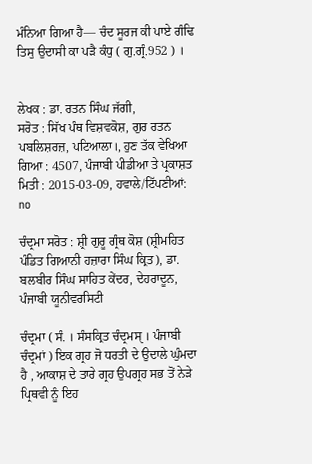ਮੰਨਿਆ ਗਿਆ ਹੈ— ਚੰਦ ਸੂਰਜ ਕੀ ਪਾਏ ਗੰਢਿ ਤਿਸੁ ਉਦਾਸੀ ਕਾ ਪੜੈ ਕੰਧੁ ( ਗੁ.ਗ੍ਰੰ.952 ) ।


ਲੇਖਕ : ਡਾ. ਰਤਨ ਸਿੰਘ ਜੱਗੀ,
ਸਰੋਤ : ਸਿੱਖ ਪੰਥ ਵਿਸ਼ਵਕੋਸ਼, ਗੁਰ ਰਤਨ ਪਬਲਿਸ਼ਰਜ਼, ਪਟਿਆਲਾ।, ਹੁਣ ਤੱਕ ਵੇਖਿਆ ਗਿਆ : 4507, ਪੰਜਾਬੀ ਪੀਡੀਆ ਤੇ ਪ੍ਰਕਾਸ਼ਤ ਮਿਤੀ : 2015-03-09, ਹਵਾਲੇ/ਟਿੱਪਣੀਆਂ: no

ਚੰਦ੍ਰਮਾ ਸਰੋਤ : ਸ਼੍ਰੀ ਗੁਰੂ ਗ੍ਰੰਥ ਕੋਸ਼ (ਸ਼੍ਰੀਮਹਿਤ ਪੰਡਿਤ ਗਿਆਨੀ ਹਜ਼ਾਰਾ ਸਿੰਘ ਕ੍ਰਿਤ), ਡਾ. ਬਲਬੀਰ ਸਿੰਘ ਸਾਹਿਤ ਕੇਂਦਰ, ਦੇਹਰਾਦੂਨ, ਪੰਜਾਬੀ ਯੂਨੀਵਰਸਿਟੀ

ਚੰਦ੍ਰਮਾ ( ਸੰ. । ਸੰਸਕ੍ਰਿਤ ਚੰਦ੍ਰਮਸੑ । ਪੰਜਾਬੀ ਚੰਦ੍ਰਮਾਂ ) ਇਕ ਗ੍ਰਹ ਜੋ ਧਰਤੀ ਦੇ ਉਦਾਲੇ ਘੁੰਮਦਾ ਹੈ , ਆਕਾਸ਼ ਦੇ ਤਾਰੇ ਗ੍ਰਹ ਉਪਗ੍ਰਹ ਸਭ ਤੋਂ ਨੇੜੇ ਪ੍ਰਿਥਵੀ ਨੂੰ ਇਹ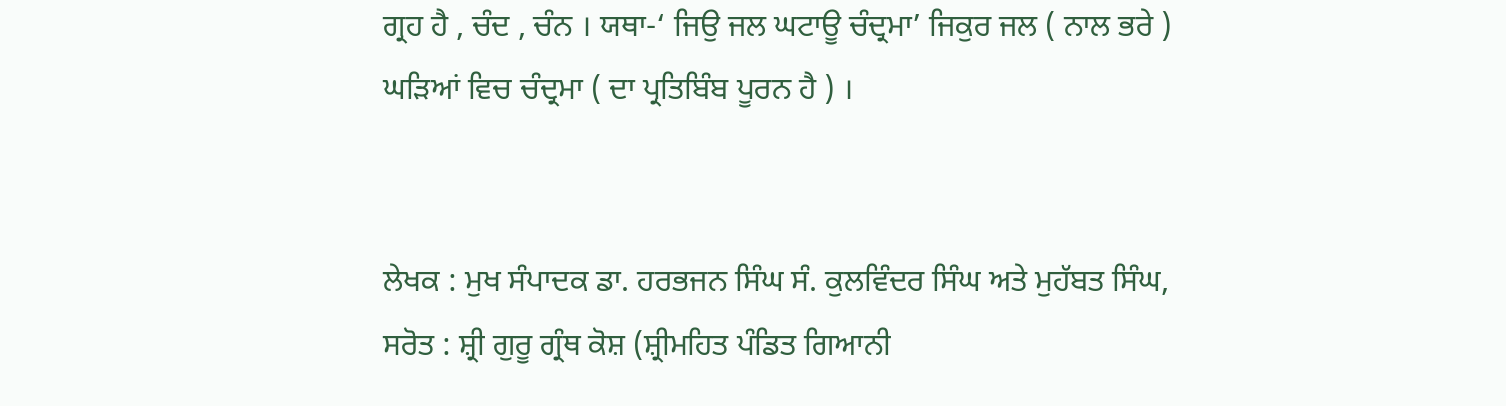ਗ੍ਰਹ ਹੈ , ਚੰਦ , ਚੰਨ । ਯਥਾ-‘ ਜਿਉ ਜਲ ਘਟਾਊ ਚੰਦ੍ਰਮਾ’ ਜਿਕੁਰ ਜਲ ( ਨਾਲ ਭਰੇ ) ਘੜਿਆਂ ਵਿਚ ਚੰਦ੍ਰਮਾ ( ਦਾ ਪ੍ਰਤਿਬਿੰਬ ਪੂਰਨ ਹੈ ) ।


ਲੇਖਕ : ਮੁਖ ਸੰਪਾਦਕ ਡਾ. ਹਰਭਜਨ ਸਿੰਘ ਸੰ. ਕੁਲਵਿੰਦਰ ਸਿੰਘ ਅਤੇ ਮੁਹੱਬਤ ਸਿੰਘ,
ਸਰੋਤ : ਸ਼੍ਰੀ ਗੁਰੂ ਗ੍ਰੰਥ ਕੋਸ਼ (ਸ਼੍ਰੀਮਹਿਤ ਪੰਡਿਤ ਗਿਆਨੀ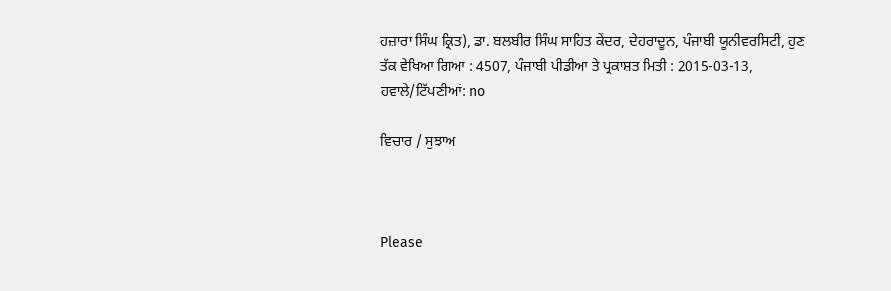ਹਜ਼ਾਰਾ ਸਿੰਘ ਕ੍ਰਿਤ), ਡਾ. ਬਲਬੀਰ ਸਿੰਘ ਸਾਹਿਤ ਕੇਂਦਰ, ਦੇਹਰਾਦੂਨ, ਪੰਜਾਬੀ ਯੂਨੀਵਰਸਿਟੀ, ਹੁਣ ਤੱਕ ਵੇਖਿਆ ਗਿਆ : 4507, ਪੰਜਾਬੀ ਪੀਡੀਆ ਤੇ ਪ੍ਰਕਾਸ਼ਤ ਮਿਤੀ : 2015-03-13, ਹਵਾਲੇ/ਟਿੱਪਣੀਆਂ: no

ਵਿਚਾਰ / ਸੁਝਾਅ



Please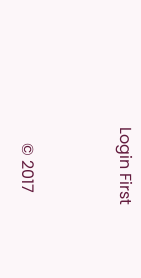Login First


    © 2017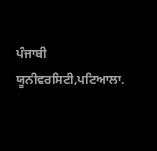ਪੰਜਾਬੀ ਯੂਨੀਵਰਸਿਟੀ,ਪਟਿਆਲਾ.